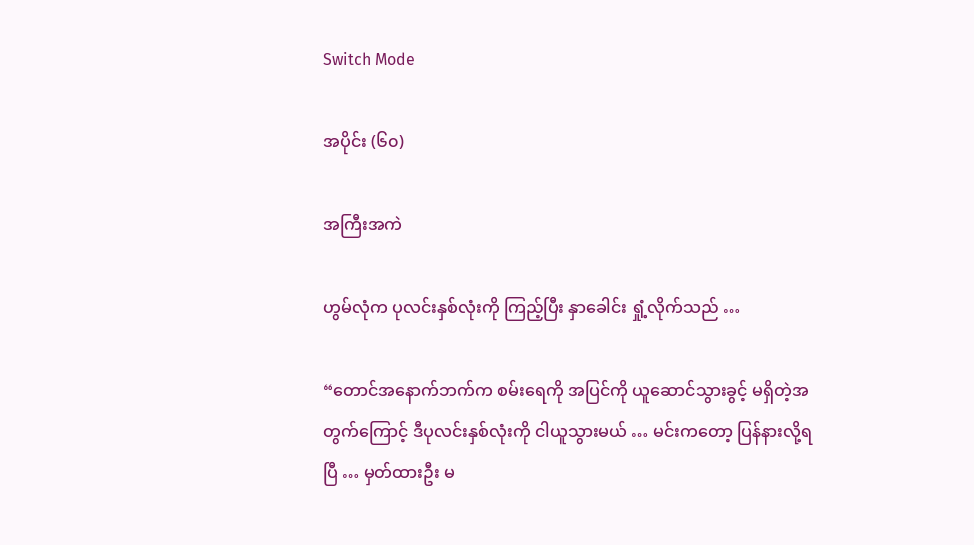Switch Mode

အပိုင်း (၆၀)

အကြီးအကဲ

ဟွမ်လုံက ပုလင်းနှစ်လုံးကို ကြည့်ပြီး နှာခေါင်း ရှုံ့လိုက်သည် …

“တောင်အနောက်ဘက်က စမ်းရေကို အပြင်ကို ယူဆောင်သွားခွင့် မရှိတဲ့အတွက်ကြောင့် ဒီပုလင်းနှစ်လုံးကို ငါယူသွားမယ် … မင်းကတော့ ပြန်နားလို့ရပြီ … မှတ်ထားဦး မ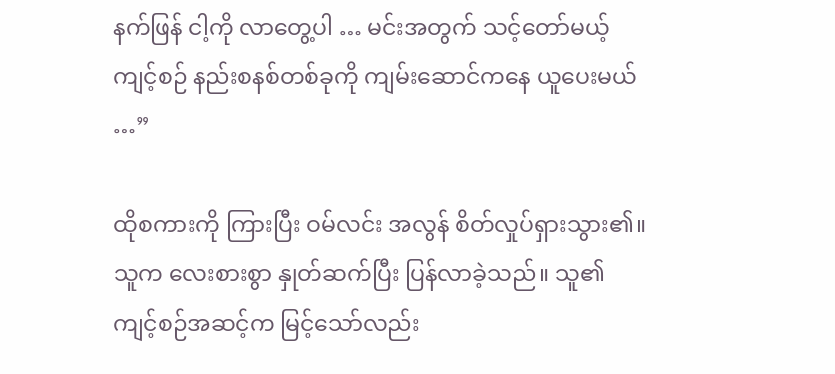နက်ဖြန် ငါ့ကို လာတွေ့ပါ … မင်းအတွက် သင့်တော်မယ့် ကျင့်စဉ် နည်းစနစ်တစ်ခုကို ကျမ်းဆောင်ကနေ ယူပေးမယ် …”

ထိုစကားကို ကြားပြီး ဝမ်လင်း အလွန် စိတ်လှုပ်ရှားသွား၏။ သူက လေးစားစွာ နှုတ်ဆက်ပြီး ပြန်လာခဲ့သည်။ သူ၏ ကျင့်စဉ်အဆင့်က မြင့်သော်လည်း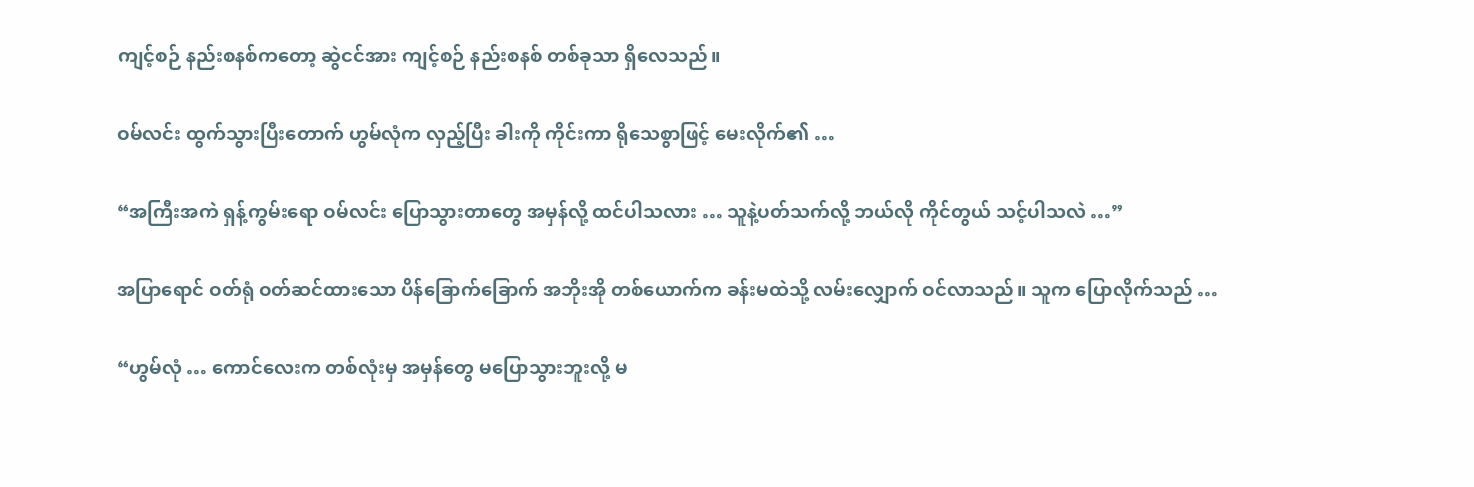ကျင့်စဉ် နည်းစနစ်ကတော့ ဆွဲငင်အား ကျင့်စဉ် နည်းစနစ် တစ်ခုသာ ရှိလေသည်။

ဝမ်လင်း ထွက်သွားပြီးတောက် ဟွမ်လုံက လှည့်ပြီး ခါးကို ကိုင်းကာ ရိုသေစွာဖြင့် မေးလိုက်၏ …

“အကြီးအကဲ ရှန့်ကွမ်းရော ဝမ်လင်း ပြောသွားတာတွေ အမှန်လို့ ထင်ပါသလား … သူနဲ့ပတ်သက်လို့ ဘယ်လို ကိုင်တွယ် သင့်ပါသလဲ …”

အပြာရောင် ဝတ်ရုံ ဝတ်ဆင်ထားသော ပိန်ခြောက်ခြောက် အဘိုးအို တစ်ယောက်က ခန်းမထဲသို့ လမ်းလျှောက် ဝင်လာသည်။ သူက ပြောလိုက်သည် …

“ဟွမ်လုံ … ကောင်လေးက တစ်လုံးမှ အမှန်တွေ မပြောသွားဘူးလို့ မ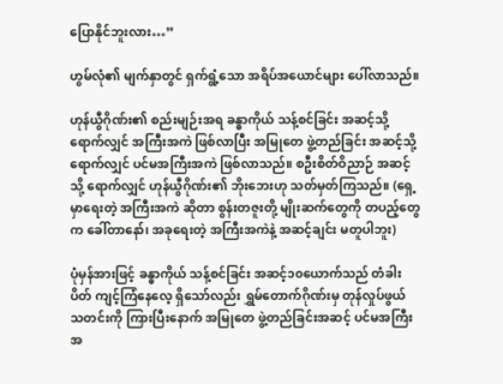ပြောနိုင်ဘူးလား…”

ဟွမ်လုံ၏ မျက်နှာတွင် ရှက်ရွံ့သော အရိပ်အယောင်များ ပေါ်လာသည်။

ဟုန်ယွီဂိုဏ်း၏ စည်းမျဉ်းအရ ခန္ဓာကိုယ် သန့်စင်ခြင်း အဆင့်သို့ ရောက်လျှင် အကြီးအကဲ ဖြစ်လာပြီး အမြုတေ ဖွဲ့တည်ခြင်း အဆင့်သို့ ရောက်လျှင် ပင်မအကြီးအကဲ ဖြစ်လာသည်။ စဦးစိတ်ဝိညာဉ် အဆင့်သို့ ရောက်လျှင် ဟုန်ယွီဂိုဏ်း၏ ဘိုးဘေးဟု သတ်မှတ်ကြသည်။ (ရှေ့မှာရေးတဲ့ အကြီးအကဲ ဆိုတာ စွန်းတဇူးတို့ မျိုးဆက်တွေကို တပည့်တွေက ခေါ်တာနော်၊ အခုရေးတဲ့ အကြီးအကဲနဲ့ အဆင့်ချင်း မတူပါဘူး)

ပုံမှန်အားဖြင့် ခန္ဓာကိုယ် သန့်စင်ခြင်း အဆင့်၁၀ယောက်သည် တံခါးပိတ် ကျင့်ကြံနေလေ့ ရှိသော်လည်း ရွှမ်တောက်ဂိုဏ်းမှ တုန်လှုပ်ဖွယ် သတင်းကို ကြားပြီးနောက် အမြုတေ ဖွဲ့တည်ခြင်းအဆင့် ပင်မအကြီးအ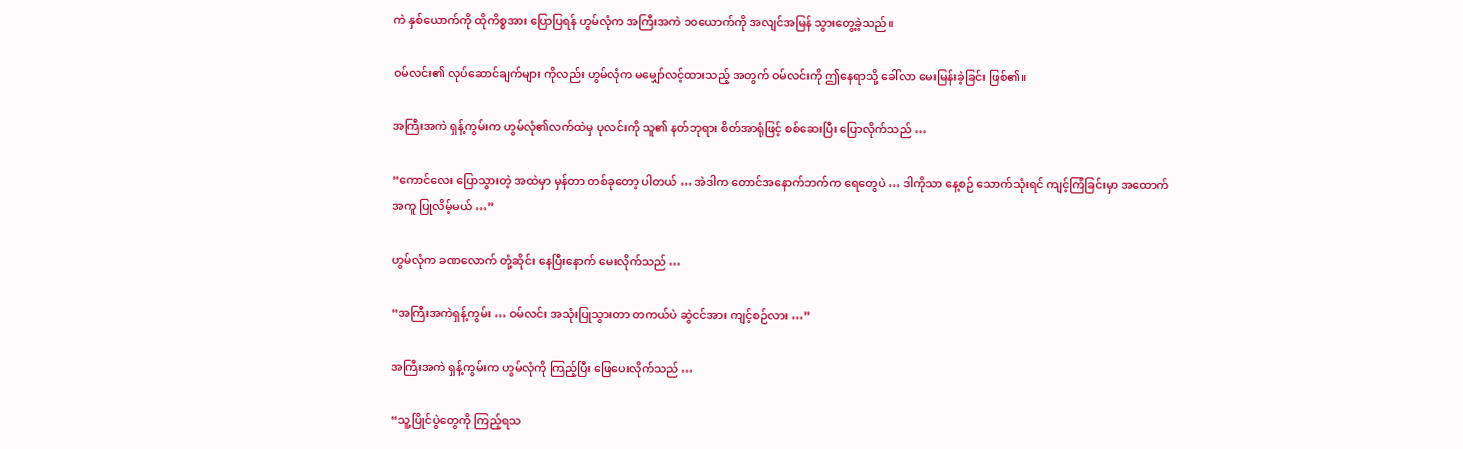ကဲ နှစ်ယောက်ကို ထိုကိစ္စအား ပြောပြရန် ဟွမ်လုံက အကြီးအကဲ ၁၀ယောက်ကို အလျင်အမြန် သွားတွေ့ခဲ့သည်။

ဝမ်လင်း၏ လုပ်ဆောင်ချက်များ ကိုလည်း ဟွမ်လုံက မမျှော်လင့်ထားသည့် အတွက် ဝမ်လင်းကို ဤနေရာသို့ ခေါ်လာ မေးမြန်းခဲ့ခြင်း ဖြစ်၏။

အကြီးအကဲ ရှန့်ကွမ်းက ဟွမ်လုံ၏လက်ထဲမှ ပုလင်းကို သူ၏ နတ်ဘုရား စိတ်အာရုံဖြင့် စစ်ဆေးပြီး ပြောလိုက်သည် …

“ကောင်လေး ပြောသွားတဲ့ အထဲမှာ မှန်တာ တစ်ခုတော့ ပါတယ် … အဲဒါက တောင်အနောက်ဘက်က ရေတွေပဲ … ဒါကိုသာ နေ့စဉ် သောက်သုံးရင် ကျင့်ကြံခြင်းမှာ အထောက်အကူ ပြုလိမ့်မယ် …”

ဟွမ်လုံက ခဏလောက် တုံ့ဆိုင်း နေပြီးနောက် မေးလိုက်သည် …

“အကြီးအကဲရှန့်ကွမ်း … ဝမ်လင်း အသုံးပြုသွားတာ တကယ်ပဲ ဆွဲငင်အား ကျင့်စဉ်လား …”

အကြီးအကဲ ရှန့်ကွမ်းက ဟွမ်လုံကို ကြည့်ပြီး ဖြေပေးလိုက်သည် …

“သူ့ပြိုင်ပွဲတွေကို ကြည့်ရသ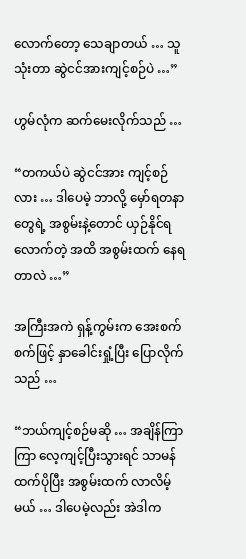လောက်တော့ သေချာတယ် … သူသုံးတာ ဆွဲငင်အားကျင့်စဉ်ပဲ …”

ဟွမ်လုံက ဆက်မေးလိုက်သည် …

“တကယ်ပဲ ဆွဲငင်အား ကျင့်စဉ်လား … ဒါပေမဲ့ ဘာလို့ မှော်ရတနာတွေရဲ့ အစွမ်းနဲ့တောင် ယှဉ်နိုင်ရလောက်တဲ့ အထိ အစွမ်းထက် နေရတာလဲ …”

အကြီးအကဲ ရှန့်ကွမ်းက အေးစက်စက်ဖြင့် နှာခေါင်းရှုံ့ပြီး ပြောလိုက်သည် …

“ဘယ်ကျင့်စဉ်မဆို … အချိန်ကြာကြာ လေ့ကျင့်ပြီးသွားရင် သာမန်ထက်ပိုပြီး အစွမ်းထက် လာလိမ့်မယ် … ဒါပေမဲ့လည်း အဲဒါက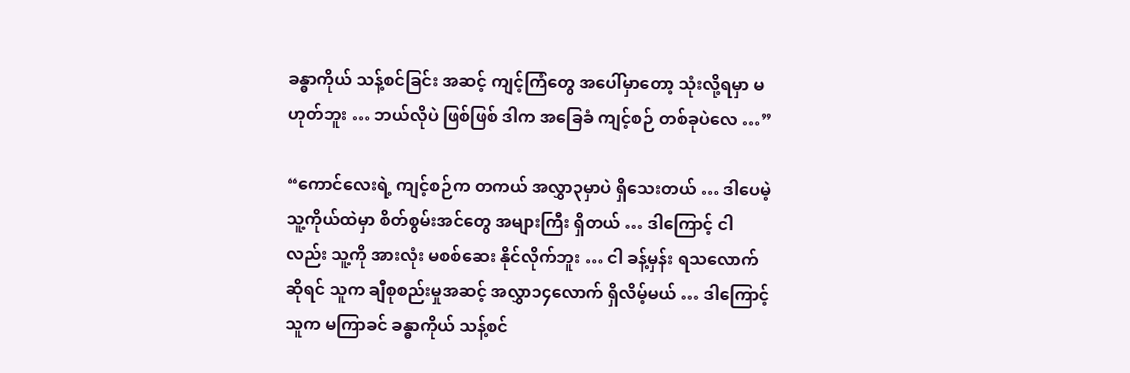ခန္ဓာကိုယ် သန့်စင်ခြင်း အဆင့် ကျင့်ကြံတွေ အပေါ်မှာတော့ သုံးလို့ရမှာ မဟုတ်ဘူး … ဘယ်လိုပဲ ဖြစ်ဖြစ် ဒါက အခြေခံ ကျင့်စဉ် တစ်ခုပဲလေ …”

“ကောင်လေးရဲ့ ကျင့်စဉ်က တကယ် အလွှာ၃မှာပဲ ရှိသေးတယ် … ဒါပေမဲ့ သူ့ကိုယ်ထဲမှာ စိတ်စွမ်းအင်တွေ အများကြီး ရှိတယ် … ဒါကြောင့် ငါလည်း သူ့ကို အားလုံး မစစ်ဆေး နိုင်လိုက်ဘူး … ငါ ခန့်မှန်း ရသလောက်ဆိုရင် သူက ချီစုစည်းမှုအဆင့် အလွှာ၁၄လောက် ရှိလိမ့်မယ် … ဒါကြောင့် သူက မကြာခင် ခန္ဓာကိုယ် သန့်စင်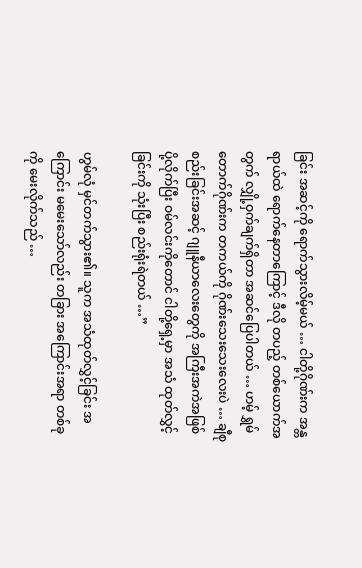ခြင်း အဆင့်ကို ရောက်သွားလိမ့်မယ် … ငါတို့ဂိုဏ်းက အန္တရာယ်ထဲ ရောက်နေတာကြောင့် ဒီလို တပည့် တစ်ယောက်အတွက် လျှို့ဝှက်ချက်ရှိတာ အဆင်ပြေပါတယ် … ဟမ့် ရွှမ်တောက်ဂိုဏ်းက တကယ်ကို ဂိုဏ်းသေးသေးလေးပဲ … ချီစုစည်းခြင်းအဆင့် ဂျူနီယာလေးတွေကို အကြီးအကဲအဖြစ် ပို့လိုက်ပြီး ဝမ်လင်းကိုတောင် ငါတို့ရှေ့မှာ အသံ ထုတ်လွှင့်ခြင်းကို သုံးပြီး စည်းရုံးရဲတယ် …”

ဟွမ်လုံ မှင်တက်သွား၏။ သူက အသံထုတ်လွှင့်ခြင်း အကြောင်း မမေးသော်လည်း တခြား အကြောင်းအရာ တစ်ခုကို မေးလိုက်သည် …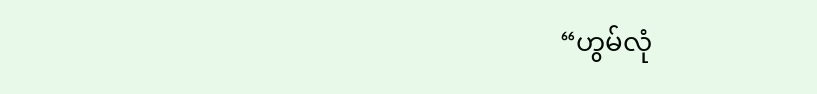“ဟွမ်လုံ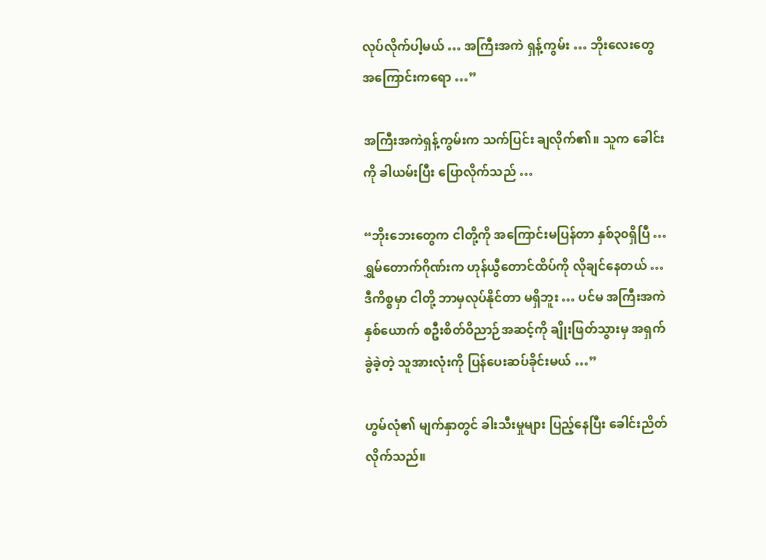လုပ်လိုက်ပါ့မယ် … အကြီးအကဲ ရှန့်ကွမ်း … ဘိုးလေးတွေ အကြောင်းကရော …”

အကြီးအကဲရှန့်ကွမ်းက သက်ပြင်း ချလိုက်၏။ သူက ခေါင်းကို ခါယမ်းပြီး ပြောလိုက်သည် …

“ဘိုးဘေးတွေက ငါတို့ကို အကြောင်းမပြန်တာ နှစ်၃၀ရှိပြီ … ရွှမ်တောက်ဂိုဏ်းက ဟုန်ယွီတောင်ထိပ်ကို လိုချင်နေတယ် … ဒီကိစ္စမှာ ငါတို့ ဘာမှလုပ်နိုင်တာ မရှိဘူး … ပင်မ အကြီးအကဲ နှစ်ယောက် စဦးစိတ်ဝိညာဉ်အဆင့်ကို ချိုးဖြတ်သွားမှ အရှက်ခွဲခဲ့တဲ့ သူအားလုံးကို ပြန်ပေးဆပ်ခိုင်းမယ် …”

ဟွမ်လုံ၏ မျက်နှာတွင် ခါးသီးမှုများ ပြည့်နေပြီး ခေါင်းညိတ် လိုက်သည်။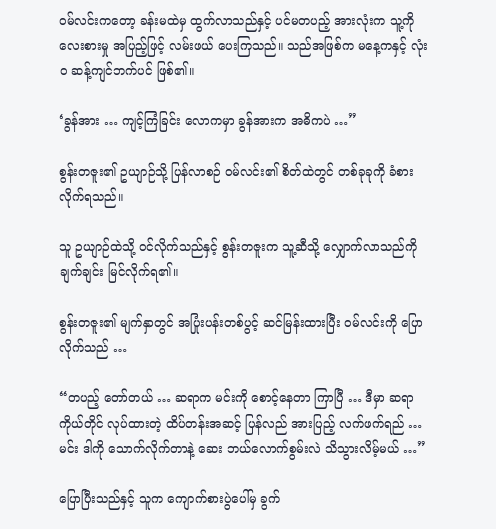ဝမ်လင်းကတော့ ခန်းမထဲမှ ထွက်လာသည်နှင့် ပင်မတပည့် အားလုံးက သူ့ကို လေးစားမှု အပြည့်ဖြင့် လမ်းဖယ် ပေးကြသည်။ သည်အဖြစ်က မနေ့ကနှင့် လုံးဝ ဆန့်ကျင်ဘက်ပင် ဖြစ်၏။

‘ခွန်အား … ကျင့်ကြံခြင်း လောကမှာ ခွန်အားက အဓိကပဲ …”

စွန်းတဇူး၏ ဥယျာဉ်သို့ ပြန်လာစဉ် ဝမ်လင်း၏ စိတ်ထဲတွင် တစ်ခုခုကို ခံစားလိုက်ရသည်။

သူ ဥယျာဉ်ထဲသို့ ဝင်လိုက်သည်နှင့် စွန်းတဇူးက သူ့ဆီသို့ လျှောက်လာသည်ကို ချက်ချင်း မြင်လိုက်ရ၏။

စွန်းတဇူး၏ မျက်နှာတွင် အပြုံးပန်းတစ်ပွင့် ဆင်မြန်းထားပြီး ဝမ်လင်းကို ပြောလိုက်သည် …

“တပည့် တော်တယ် … ဆရာက မင်းကို စောင့်နေတာ ကြာပြီ … ဒီမှာ ဆရာကိုယ်တိုင် လုပ်ထားတဲ့ ထိပ်တန်းအဆင့် ပြန်လည် အားပြည့် လက်ဖက်ရည် … မင်း ဒါကို သောက်လိုက်တာနဲ့ ဆေး ဘယ်လောက်စွမ်းလဲ သိသွားလိမ့်မယ် …”

ပြောပြီးသည်နှင့် သူက ကျောက်စားပွဲပေါ်မှ ခွက်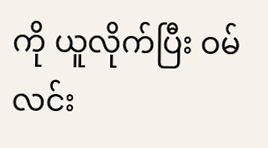ကို ယူလိုက်ပြီး ဝမ်လင်း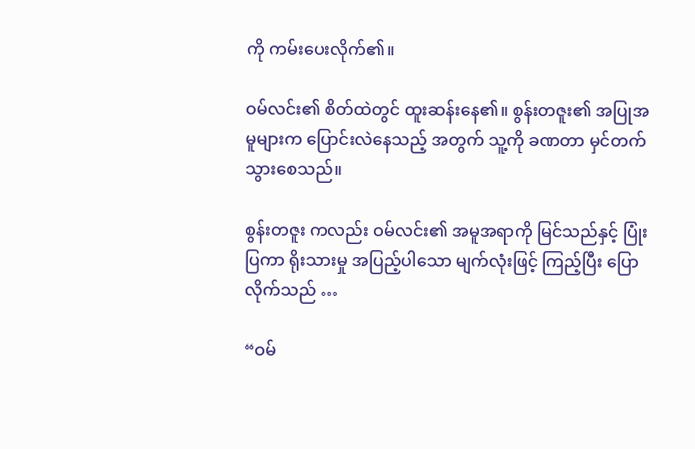ကို ကမ်းပေးလိုက်၏။

ဝမ်လင်း၏ စိတ်ထဲတွင် ထူးဆန်းနေ၏။ စွန်းတဇူး၏ အပြုအမူများက ပြောင်းလဲနေသည့် အတွက် သူ့ကို ခဏတာ မှင်တက် သွားစေသည်။

စွန်းတဇူး ကလည်း ဝမ်လင်း၏ အမူအရာကို မြင်သည်နှင့် ပြုံးပြကာ ရိုးသားမှု အပြည့်ပါသော မျက်လုံးဖြင့် ကြည့်ပြီး ပြောလိုက်သည် …

“ဝမ်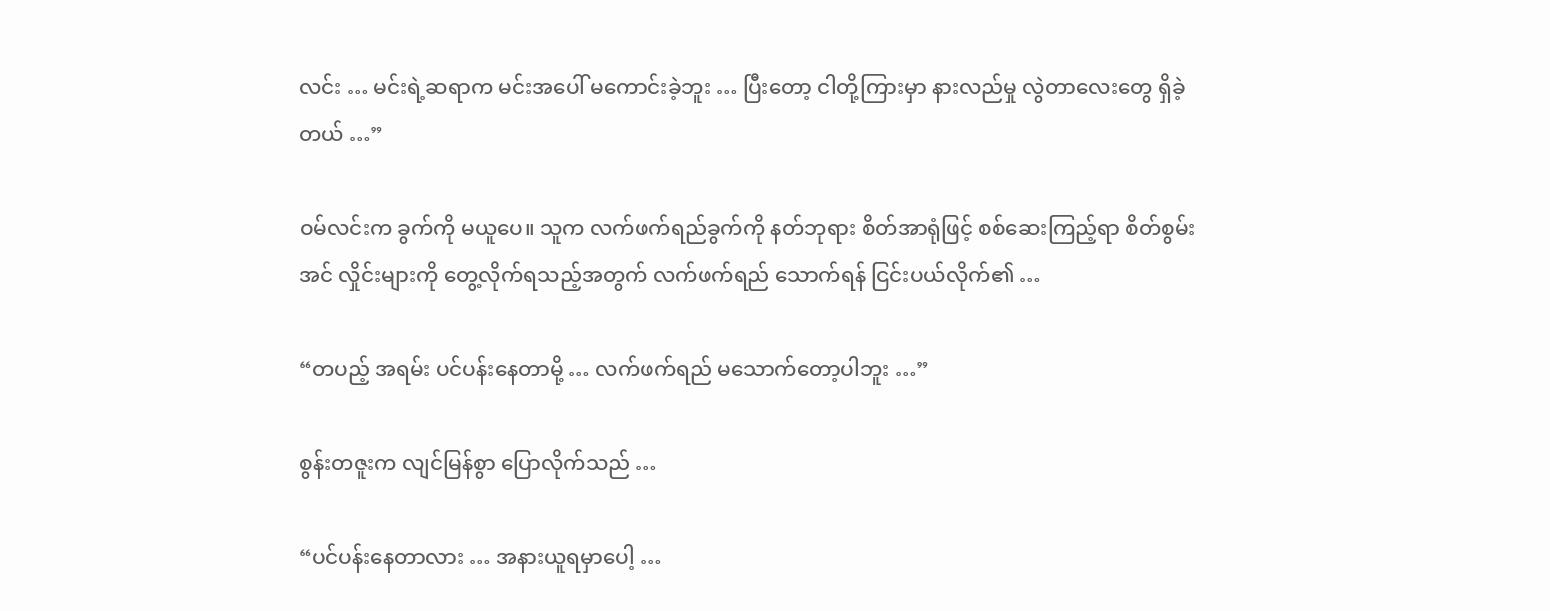လင်း … မင်းရဲ့ဆရာက မင်းအပေါ် မကောင်းခဲ့ဘူး … ပြီးတော့ ငါတို့ကြားမှာ နားလည်မှု လွဲတာလေးတွေ ရှိခဲ့တယ် …”

ဝမ်လင်းက ခွက်ကို မယူပေ။ သူက လက်ဖက်ရည်ခွက်ကို နတ်ဘုရား စိတ်အာရုံဖြင့် စစ်ဆေးကြည့်ရာ စိတ်စွမ်းအင် လှိုင်းများကို တွေ့လိုက်ရသည့်အတွက် လက်ဖက်ရည် သောက်ရန် ငြင်းပယ်လိုက်၏ …

“တပည့် အရမ်း ပင်ပန်းနေတာမို့ … လက်ဖက်ရည် မသောက်တော့ပါဘူး …”

စွန်းတဇူးက လျင်မြန်စွာ ပြောလိုက်သည် …

“ပင်ပန်းနေတာလား … အနားယူရမှာပေါ့ …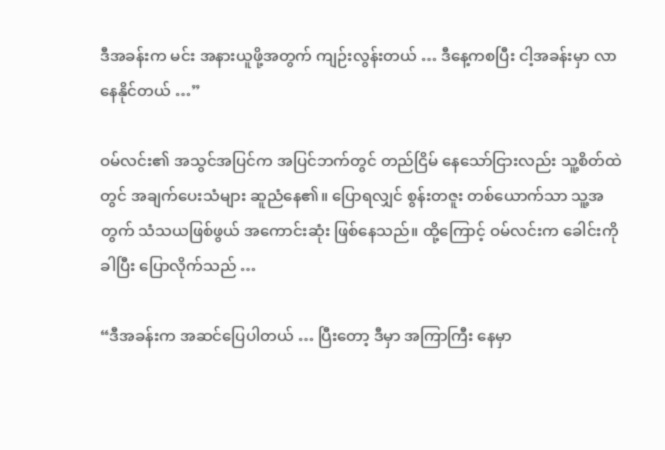ဒီအခန်းက မင်း အနားယူဖို့အတွက် ကျဉ်းလွန်းတယ် … ဒီနေ့ကစပြီး ငါ့အခန်းမှာ လာနေနိုင်တယ် …”

ဝမ်လင်း၏ အသွင်အပြင်က အပြင်ဘက်တွင် တည်ငြိမ် နေသော်ငြားလည်း သူ့စိတ်ထဲတွင် အချက်ပေးသံများ ဆူညံနေ၏။ ပြောရလျှင် စွန်းတဇူး တစ်ယောက်သာ သူ့အတွက် သံသယဖြစ်ဖွယ် အကောင်းဆုံး ဖြစ်နေသည်။ ထို့ကြောင့် ဝမ်လင်းက ခေါင်းကို ခါပြီး ပြောလိုက်သည် …

“ဒီအခန်းက အဆင်ပြေပါတယ် … ပြီး‌တော့ ဒီမှာ အကြာကြီး နေမှာ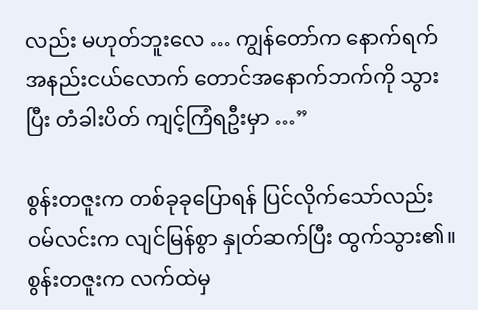လည်း မဟုတ်ဘူးလေ … ကျွန်တော်က နောက်ရက် အနည်းငယ်လောက် တောင်အနောက်ဘက်ကို သွားပြီး တံခါးပိတ် ကျင့်ကြံရဦးမှာ …”

စွန်းတဇူးက တစ်ခုခုပြောရန် ပြင်လိုက်သော်လည်း ဝမ်လင်းက လျင်မြန်စွာ နှုတ်ဆက်ပြီး ထွက်သွား၏။ စွန်းတဇူးက လက်ထဲမှ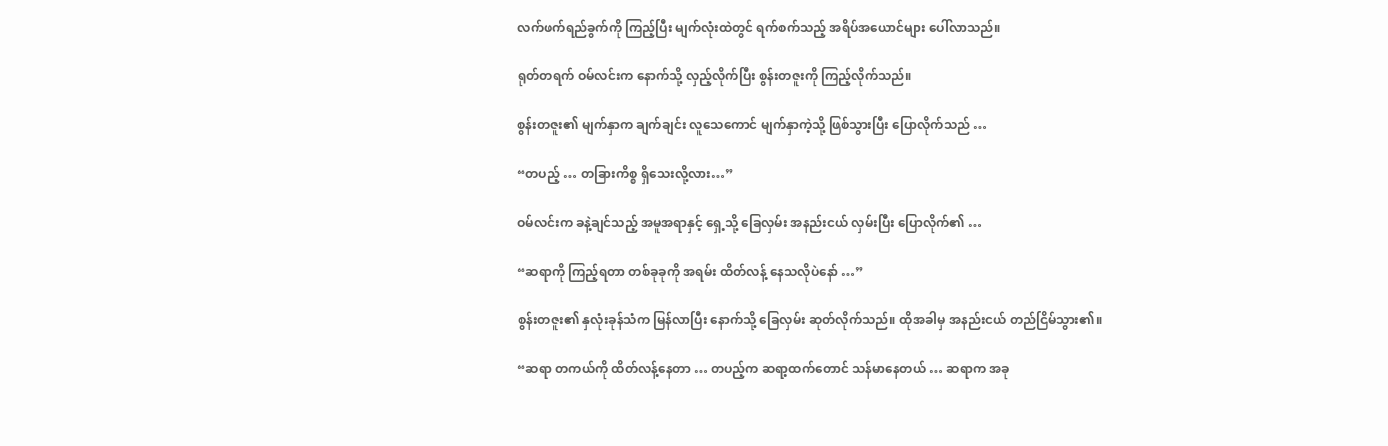လက်ဖက်ရည်ခွက်ကို ကြည့်ပြီး မျက်လုံးထဲတွင် ရက်စက်သည့် အရိပ်အယောင်များ ပေါ်လာသည်။

ရုတ်တရက် ဝမ်လင်းက နောက်သို့ လှည့်လိုက်ပြီး စွန်းတဇူးကို ကြည့်လိုက်သည်။

စွန်းတဇူး၏ မျက်နှာက ချက်ချင်း လူသေကောင် မျက်နှာကဲ့သို့ ဖြစ်သွားပြီး ပြောလိုက်သည် …

“တပည့် … တခြားကိစ္စ ရှိသေးလို့လား…”

ဝမ်လင်းက ခနဲ့ချင်သည့် အမူအရာနှင့် ရှေ့သို့ ခြေလှမ်း အနည်းငယ် လှမ်းပြီး ပြောလိုက်၏ …

“ဆရာကို ကြည့်ရတာ တစ်ခုခုကို အရမ်း ထိတ်လန့် နေသလိုပဲနော် …”

စွန်းတဇူး၏ နှလုံးခုန်သံက မြန်လာပြီး နောက်သို့ ခြေလှမ်း ဆုတ်လိုက်သည်။ ထိုအခါမှ အနည်းငယ် တည်ငြိမ်သွား၏။

“ဆရာ တကယ်ကို ထိတ်လန့်နေတာ … တပည့်က ဆရာ့ထက်တောင် သန်မာနေတယ် … ဆရာက အခု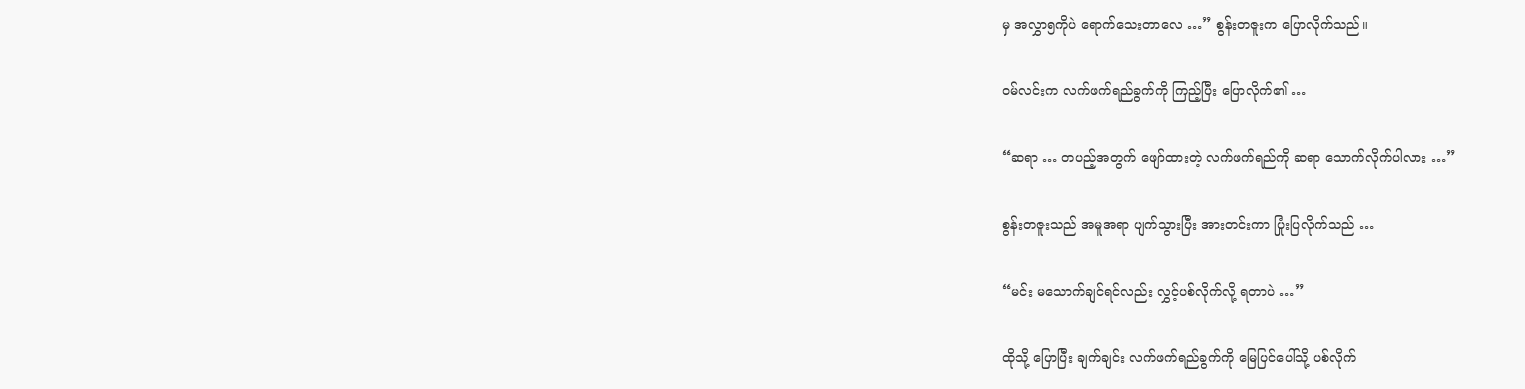မှ အလွှာ၅ကိုပဲ ရောက်သေးတာလေ …” စွန်းတဇူးက ပြောလိုက်သည်။

ဝမ်လင်းက လက်ဖက်ရည်ခွက်ကို ကြည့်ပြီး ပြောလိုက်၏ …

“ဆရာ … တပည့်အတွက် ဖျော်ထားတဲ့ လက်ဖက်ရည်ကို ဆရာ သောက်လိုက်ပါလား …”

စွန်းတဇူးသည် အမူအရာ ပျက်သွားပြီး အားတင်းကာ ပြုံးပြလိုက်သည် …

“မင်း မသောက်ချင်ရင်လည်း လွှင့်ပစ်လိုက်လို့ ရတာပဲ …”

ထိုသို့ ပြောပြီး ချက်ချင်း လက်ဖက်ရည်ခွက်ကို မြေပြင်ပေါ်သို့ ပစ်လိုက်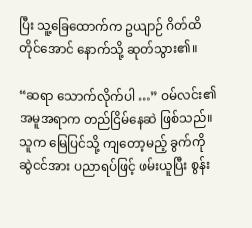ပြီး သူ့ခြေထောက်က ဥယျာဉ် ဂိတ်ထိတိုင်အောင် နောက်သို့ ဆုတ်သွား၏။

“ဆရာ သောက်လိုက်ပါ …” ဝမ်လင်း၏ အမူအရာက တည်ငြိမ်နေဆဲ ဖြစ်သည်။ သူက မြေပြင်သို့ ကျတော့မည့် ခွက်ကို ဆွဲငင်အား ပညာရပ်ဖြင့် ဖမ်းယူပြီး စွန်း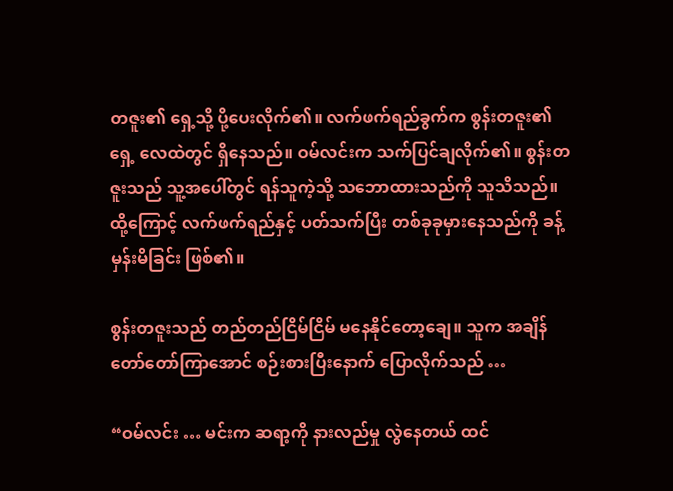တဇူး၏ ရှေ့သို့ ပို့ပေးလိုက်၏။ လက်ဖက်ရည်ခွက်က စွန်းတဇူး၏ရှေ့ လေထဲတွင် ရှိနေသည်။ ဝမ်လင်းက သက်ပြင်ချလိုက်၏။ စွန်းတဇူးသည် သူ့အပေါ်တွင် ရန်သူကဲ့သို့ သဘောထားသည်ကို သူသိသည်။ ထို့ကြောင့် လက်ဖက်ရည်နှင့် ပတ်သက်ပြီး တစ်ခုခုမှားနေသည်ကို ခန့်မှန်းမိခြင်း ဖြစ်၏။

စွန်းတဇူးသည် တည်တည်ငြိမ်ငြိမ် မနေနိုင်တော့ချေ။ သူက အချိန် တော်တော်ကြာအောင် စဉ်းစားပြီးနောက် ပြောလိုက်သည် …

“ဝမ်လင်း … မင်းက ဆရာ့ကို နားလည်မှု လွဲနေတယ် ထင်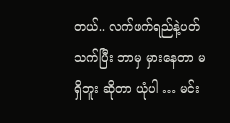တယ်.. လက်ဖက်ရည်နဲ့ပတ်သက်ပြီး ဘာမှ မှားနေတာ မရှိဘူး ဆိုတာ ယုံပါ … မင်း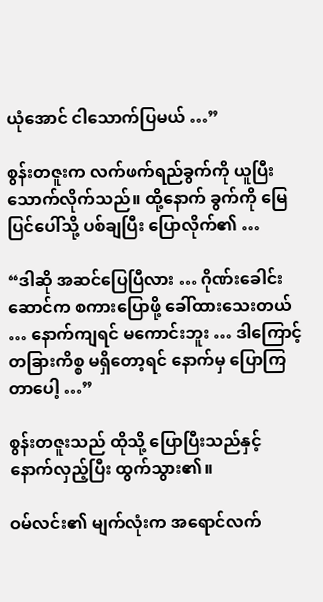ယုံအောင် ငါသောက်ပြမယ် …”

စွန်းတဇူးက လက်ဖက်ရည်ခွက်ကို ယူပြီး သောက်လိုက်သည်။ ထို့နောက် ခွက်ကို မြေပြင်ပေါ်သို့ ပစ်ချပြီး ပြောလိုက်၏ …

“ဒါဆို အဆင်ပြေပြီလား … ဂိုဏ်းခေါင်းဆောင်က စကားပြောဖို့ ခေါ်ထားသေးတယ် … နောက်ကျရင် မကောင်းဘူး … ဒါကြောင့် တခြားကိစ္စ မရှိတော့ရင် နောက်မှ ပြောကြတာပေါ့ …”

စွန်းတဇူးသည် ထိုသို့ ပြောပြီးသည်နှင့် နောက်လှည့်ပြီး ထွက်သွား၏။

ဝမ်လင်း၏ မျက်လုံးက အရောင်လက်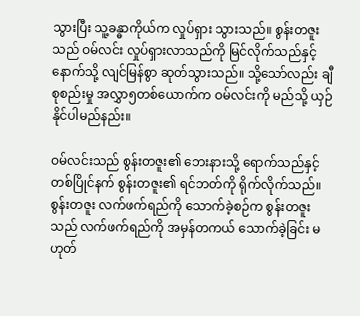သွားပြီး သူ့ခန္ဓာကိုယ်က လှုပ်ရှား သွားသည်။ စွန်းတဇူးသည် ဝမ်လင်း လှုပ်ရှားလာသည်ကို မြင်လိုက်သည်နှင့် နောက်သို့ လျင်မြန်စွာ ဆုတ်သွားသည်။ သို့သော်လည်း ချီစုစည်းမှု အလွှာ၅တစ်ယောက်က ဝမ်လင်းကို မည်သို့ ယှဉ်နိုင်ပါမည်နည်း။

ဝမ်လင်းသည် စွန်းတဇူး၏ ဘေးနားသို့ ရောက်သည်နှင့် တစ်ပြိုင်နက် စွန်းတဇူး၏ ရင်ဘတ်ကို ရိုက်လိုက်သည်။ စွန်းတဇူး လက်ဖက်ရည်ကို သောက်ခဲ့စဉ်က စွန်းတဇူးသည် လက်ဖက်ရည်ကို အမှန်တကယ် သောက်ခဲ့ခြင်း မဟုတ်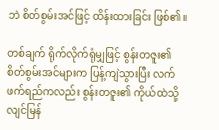ဘဲ စိတ်စွမ်းအင်ဖြင့် ထိန်းထားခြင်း ဖြစ်၏။

တစ်ချက် ရိုက်လိုက်ရုံမျှဖြင့် စွန်းတဇူး၏ စိတ်စွမ်းအင်များက ပြန့်ကျဲသွားပြီး လက်ဖက်ရည်ကလည်း စွန်းတဇူး၏ ကိုယ်ထဲသို့ လျင်မြန်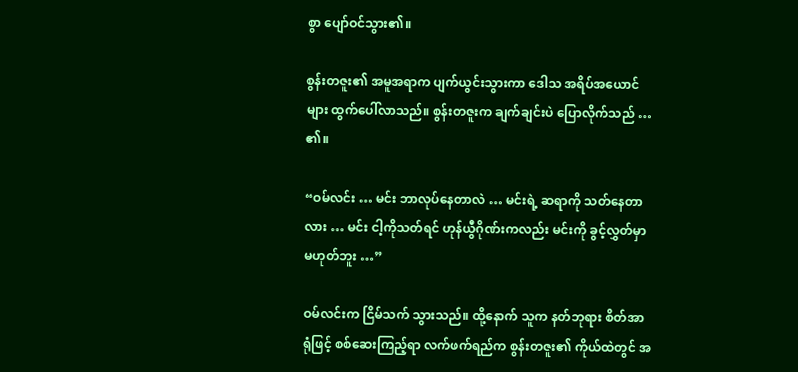စွာ ပျော်ဝင်သွား၏။

စွန်းတဇူး၏ အမူအရာက ပျက်ယွင်းသွားကာ ဒေါသ အရိပ်အယောင်များ ထွက်ပေါ်လာသည်။ စွန်းတဇူးက ချက်ချင်းပဲ ပြောလိုက်သည် … ၏။

“ဝမ်လင်း … မင်း ဘာလုပ်နေတာလဲ … မင်းရဲ့ ဆရာကို သတ်နေတာလား … မင်း ငါ့ကိုသတ်ရင် ဟုန်ယွီဂိုဏ်းကလည်း မင်းကို ခွင့်လွှတ်မှာ မဟုတ်ဘူး …”

ဝမ်လင်းက ငြိမ်သက် သွားသည်။ ထို့နောက် သူက နတ်ဘုရား စိတ်အာရုံဖြင့် စစ်ဆေးကြည့်ရာ လက်ဖက်ရည်က စွန်းတဇူး၏ ကိုယ်ထဲတွင် အ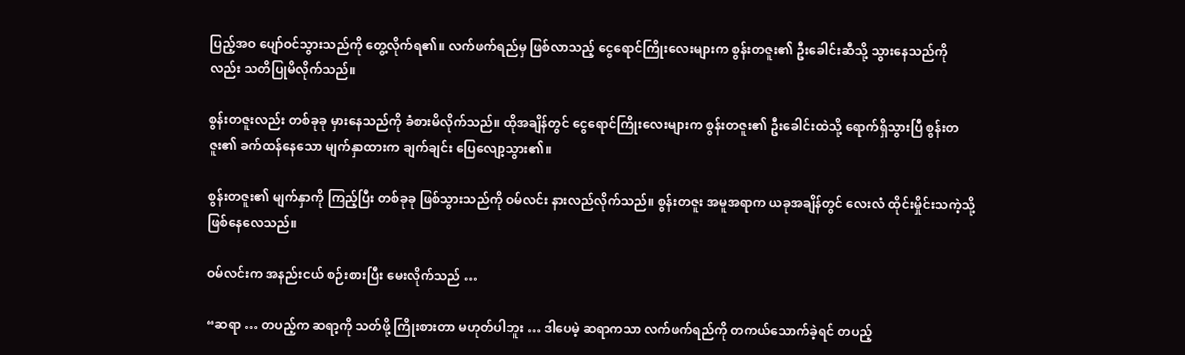ပြည့်အဝ ပျော်ဝင်သွားသည်ကို တွေ့လိုက်ရ၏။ လက်ဖက်ရည်မှ ဖြစ်လာသည့် ငွေရောင်ကြိုးလေးများက စွန်းတဇူး၏ ဦးခေါင်းဆီသို့ သွားနေသည်ကိုလည်း သတိပြုမိလိုက်သည်။

စွန်းတဇူးလည်း တစ်ခုခု မှားနေသည်ကို ခံစားမိလိုက်သည်။ ထိုအချိန်တွင် ငွေရောင်ကြိုးလေးများက စွန်းတဇူး၏ ဦးခေါင်းထဲသို့ ရောက်ရှိသွားပြီ စွန်းတဇူး၏ ခက်ထန်နေသော မျက်နှာထားက ချက်ချင်း ပြေလျော့သွား၏။

စွန်းတဇူး၏ မျက်နှာကို ကြည့်ပြီး တစ်ခုခု ဖြစ်သွားသည်ကို ဝမ်လင်း နားလည်လိုက်သည်။ စွန်းတဇူး အမူအရာက ယခုအချိန်တွင် လေးလံ ထိုင်းမှိုင်းသကဲ့သို့ ဖြစ်နေလေသည်။

ဝမ်လင်းက အနည်းငယ် စဉ်းစားပြီး မေးလိုက်သည် …

“ဆရာ … တပည့်က ဆရာ့ကို သတ်ဖို့ ကြိုးစားတာ မဟုတ်ပါဘူး … ဒါပေမဲ့ ဆရာကသာ လက်ဖက်ရည်ကို တကယ်သောက်ခဲ့ရင် တပည့်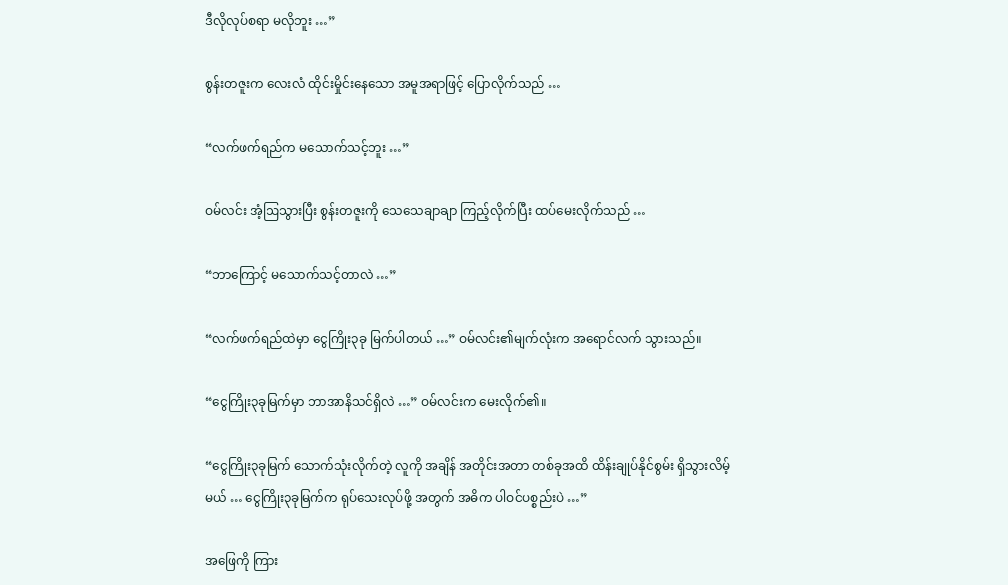ဒီလိုလုပ်စရာ မလိုဘူး …”

စွန်းတဇူးက လေးလံ ထိုင်းမှိုင်းနေသော အမူအရာဖြင့် ပြောလိုက်သည် …

“လက်ဖက်ရည်က မသောက်သင့်ဘူး …”

ဝမ်လင်း အံ့ဩသွားပြီး စွန်းတဇူးကို သေသေချာချာ ကြည့်လိုက်ပြီး ထပ်မေးလိုက်သည် …

“ဘာကြောင့် မသောက်သင့်တာလဲ …”

“လက်ဖက်ရည်ထဲမှာ ငွေကြိုး၃ခု မြက်ပါတယ် …” ဝမ်လင်း၏မျက်လုံးက အရောင်လက် သွားသည်။

“ငွေကြိုး၃ခုမြက်မှာ ဘာအာနိသင်ရှိလဲ …” ဝမ်လင်းက မေးလိုက်၏။

“ငွေကြိုး၃ခုမြက် သောက်သုံးလိုက်တဲ့ လူကို အချိန် အတိုင်းအတာ တစ်ခုအထိ ထိန်းချုပ်နိုင်စွမ်း ရှိသွားလိမ့်မယ် … ငွေကြိုး၃ခုမြက်က ရုပ်သေးလုပ်ဖို့ အတွက် အဓိက ပါဝင်ပစ္စည်းပဲ …”

အဖြေကို ကြား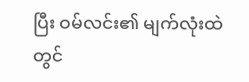ပြီး ဝမ်လင်း၏ မျက်လုံးထဲတွင်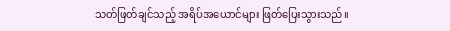သတ်ဖြတ်ချင်သည့် အရိပ်အယောင်များ ဖြတ်ပြေးသွားသည်။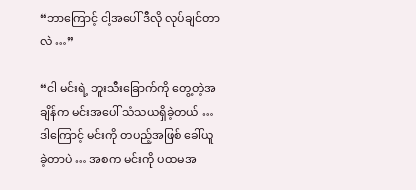“ဘာကြောင့် ငါ့အပေါ် ဒီလို လုပ်ချင်တာလဲ …”

“ငါ မင်းရဲ့ ဘူးသီးခြောက်ကို တွေ့တဲ့အချိန်က မင်းအပေါ် သံသယရှိခဲ့တယ် … ဒါကြောင့် မင်းကို တပည့်အဖြစ် ခေါ်ယူခဲ့တာပဲ … အစက မင်းကို ပထမအ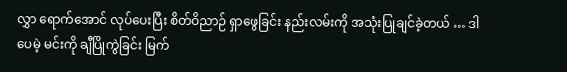လွှာ ရောက်အောင် လုပ်ပေးပြီး စိတ်ဝိညာဉ် ရှာဖွေခြင်း နည်းလမ်းကို အသုံးပြုချင်ခဲ့တယ် … ဒါပေမဲ့ မင်းကို ချီပြိုကွဲခြင်း မြက်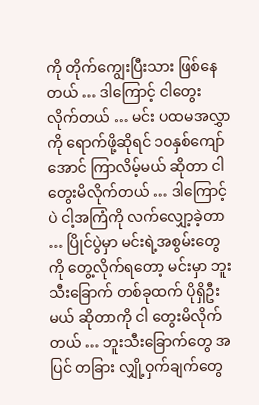ကို တိုက်ကျွေးပြီးသား ဖြစ်နေတယ် … ဒါကြောင့် ငါတွေးလိုက်တယ် … မင်း ပထမအလွှာကို ရောက်ဖို့ဆိုရင် ၁၀နှစ်ကျော်အောင် ကြာလိမ့်မယ် ဆိုတာ ငါ တွေးမိလိုက်တယ် … ဒါကြောင့်ပဲ ငါ့အကြံကို လက်လျှော့ခဲ့တာ … ပြိုင်ပွဲမှာ မင်းရဲ့အစွမ်းတွေကို တွေ့လိုက်ရတော့ မင်းမှာ ဘူးသီးခြောက် တစ်ခုထက် ပိုရှိဦးမယ် ဆိုတာကို ငါ တွေးမိလိုက်တယ် … ဘူးသီးခြောက်တွေ အပြင် တခြား လျှို့ဝှက်ချက်တွေ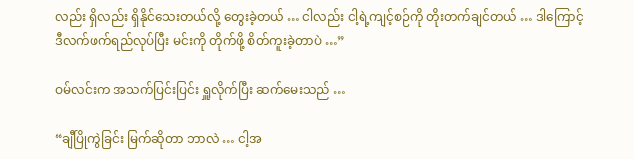လည်း ရှိလည်း ရှိနိုင်သေးတယ်လို့ တွေးခဲ့တယ် … ငါလည်း ငါ့ရဲ့ကျင့်စဉ်ကို တိုးတက်ချင်တယ် … ဒါကြောင့် ဒီလက်ဖက်ရည်လုပ်ပြီး မင်းကို တိုက်ဖို့ စိတ်ကူးခဲ့တာပဲ …”

ဝမ်လင်းက အသက်ပြင်းပြင်း ရှူလိုက်ပြီး ဆက်မေးသည် …

“ချီပြိုကွဲခြင်း မြက်ဆိုတာ ဘာလဲ … ငါ့အ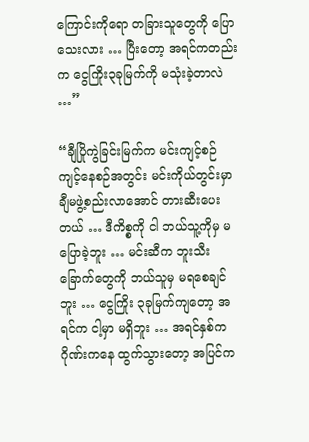ကြောင်းကိုရော တခြားသူတွေကို ပြောသေးလား … ပြီးတော့ အရင်ကတည်းက ငွေကြိုး၃ခုမြက်ကို မသုံးခဲ့တာလဲ …”

“ချီပြိုကွဲခြင်းမြက်က မင်းကျင့်စဉ် ကျင့်နေစဉ်အတွင်း မင်းကိုယ်တွင်းမှာ ချီမဖွဲ့စည်းလာအောင် တားဆီးပေးတယ် … ဒီကိစ္စကို ငါ ဘယ်သူ့ကိုမှ မပြောခဲ့ဘူး … မင်းဆီက ဘူးသီးခြောက်တွေကို ဘယ်သူမှ မရစေချင်ဘူး … ငွေကြိုး ၃ခုမြက်ကျတော့ အရင်က ငါ့မှာ မရှိဘူး … အရင်နှစ်က ဂိုဏ်းကနေ ထွက်သွားတော့ အပြင်က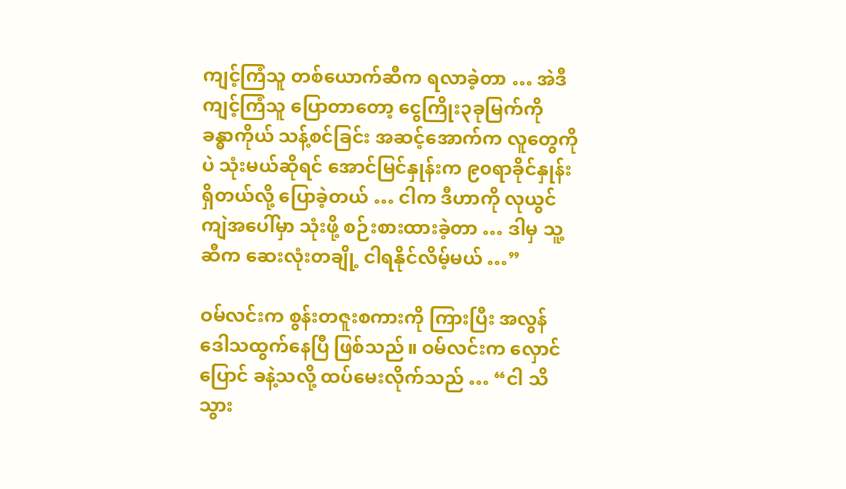ကျင့်ကြံသူ တစ်ယောက်ဆီက ရလာခဲ့တာ … အဲဒီ ကျင့်ကြံသူ ပြောတာတော့ ငွေကြိုး၃ခုမြက်ကို ခန္ဓာကိုယ် သန့်စင်ခြင်း အဆင့်အောက်က လူတွေကိုပဲ သုံးမယ်ဆိုရင် အောင်မြင်နှုန်းက ၉၀ရာခိုင်နှုန်း ရှိတယ်လို့ ပြောခဲ့တယ် … ငါက ဒီဟာကို လုယွင်ကျဲအပေါ်မှာ သုံးဖို့ စဉ်းစားထားခဲ့တာ … ဒါမှ သူ့ဆီက ဆေးလုံးတချို့ ငါရနိုင်လိမ့်မယ် …”

ဝမ်လင်းက စွန်းတဇူးစကားကို ကြားပြီး အလွန် ဒေါသထွက်နေပြီ ဖြစ်သည်။ ဝမ်လင်းက လှောင်ပြောင် ခနဲ့သလို့ ထပ်မေးလိုက်သည် … “ငါ သိသွား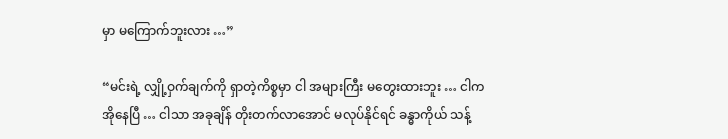မှာ မကြောက်ဘူးလား …”

“မင်းရဲ့ လျှို့ဝှက်ချက်ကို ရှာတဲ့ကိစ္စမှာ ငါ အများကြီး မတွေးထားဘူး … ငါက အိုနေပြီ … ငါသာ အခုချိန် တိုးတက်လာအောင် မလုပ်နိုင်ရင် ခန္ဓာကိုယ် သန့်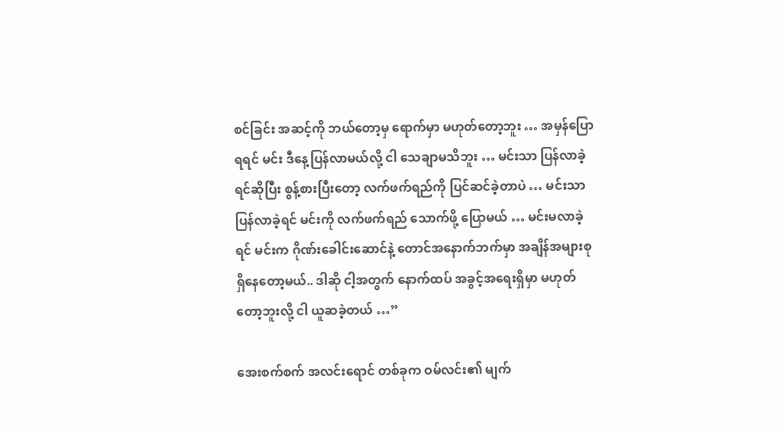စင်ခြင်း အဆင့်ကို ဘယ်တော့မှ ရောက်မှာ မဟုတ်တော့ဘူး … အမှန်ပြောရရင် မင်း ဒီနေ့ပြန်လာမယ်လို့ ငါ သေချာမသိဘူး … မင်းသာ ပြန်လာခဲ့ရင်ဆိုပြီး စွန့်စားပြီးတော့ လက်ဖက်ရည်ကို ပြင်ဆင်ခဲ့တာပဲ … မင်းသာ ပြန်လာခဲ့ရင် မင်းကို လက်ဖက်ရည် သောက်ဖို့ ပြောမယ် … မင်းမလာခဲ့ရင် မင်းက ဂိုဏ်းခေါင်းဆောင်နဲ့ တောင်အနောက်ဘက်မှာ အချိန်အများစု ရှိနေတော့မယ်.. ဒါဆို ငါ့အတွက် နောက်ထပ် အခွင့်အရေးရှိမှာ မဟုတ်တော့ဘူးလို့ ငါ ယူဆခဲ့တယ် …”

အေးစက်စက် အလင်းရောင် တစ်ခုက ဝမ်လင်း၏ မျက်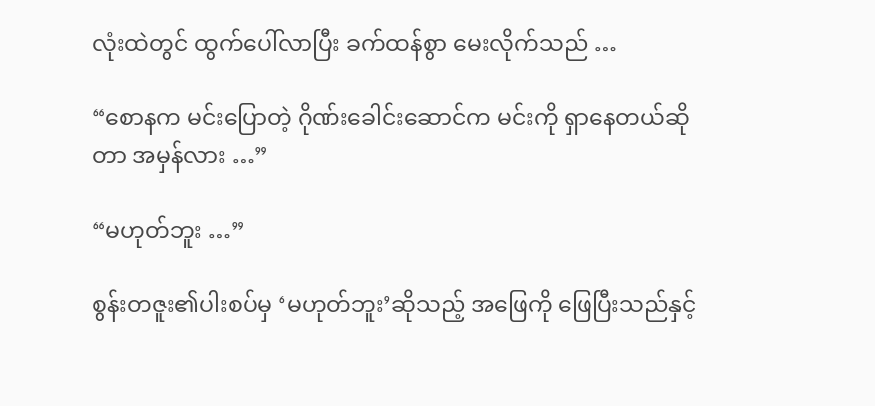လုံးထဲတွင် ထွက်ပေါ်လာပြီး ခက်ထန်စွာ မေးလိုက်သည် …

“စောနက မင်းပြောတဲ့ ဂိုဏ်းခေါင်းဆောင်က မင်းကို ရှာနေတယ်ဆိုတာ အမှန်လား …”

“မဟုတ်ဘူး …”

စွန်းတဇူး၏ပါးစပ်မှ ‘မဟုတ်ဘူး’ဆိုသည့် အဖြေကို ဖြေပြီးသည်နှင့်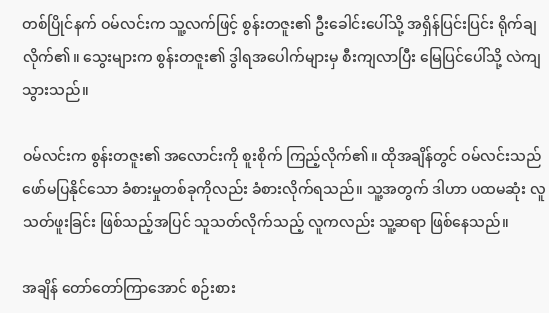တစ်ပြိုင်နက် ဝမ်လင်းက သူ့လက်ဖြင့် စွန်းတဇူး၏ ဦးခေါင်းပေါ်သို့ အရှိန်ပြင်းပြင်း ရိုက်ချလိုက်၏။ သွေးများက စွန်းတဇူး၏ ဒွါရအပေါက်များမှ စီးကျလာပြီး မြေပြင်ပေါ်သို့ လဲကျသွားသည်။

ဝမ်လင်းက စွန်းတဇူး၏ အလောင်းကို စူးစိုက် ကြည့်လိုက်၏။ ထိုအချိန်တွင် ဝမ်လင်းသည် ဖော်မပြနိုင်သော ခံစားမှုတစ်ခုကိုလည်း ခံစားလိုက်ရသည်။ သူ့အတွက် ဒါဟာ ပထမဆုံး လူသတ်ဖူးခြင်း ဖြစ်သည့်အပြင် သူသတ်လိုက်သည့် လူကလည်း သူ့ဆရာ ဖြစ်နေသည်။

အချိန် တော်တော်ကြာအောင် စဉ်းစား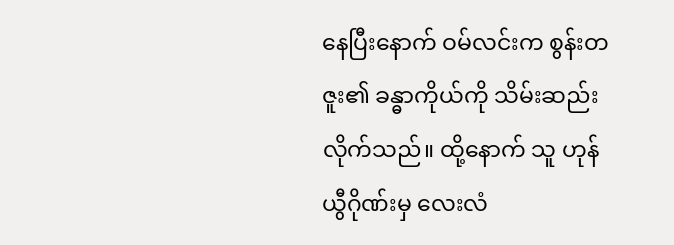နေပြီးနောက် ဝမ်လင်းက စွန်းတဇူး၏ ခန္ဓာကိုယ်ကို သိမ်းဆည်း လိုက်သည်။ ထို့နောက် သူ ဟုန်ယွီဂိုဏ်းမှ လေးလံ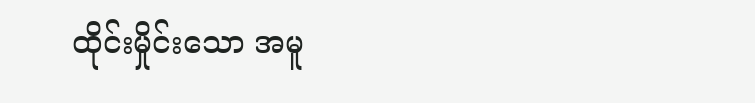ထိုင်းမှိုင်းသော အမူ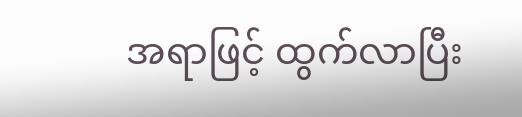အရာဖြင့် ထွက်လာပြီး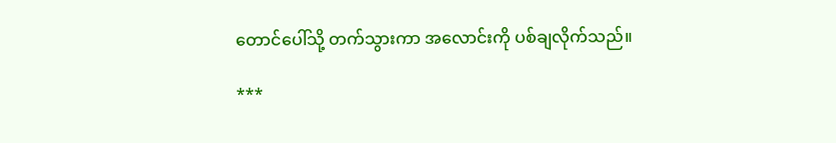တောင်ပေါ်သို့ တက်သွားကာ အလောင်းကို ပစ်ချလိုက်သည်။

***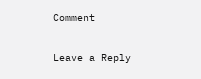Comment

Leave a Reply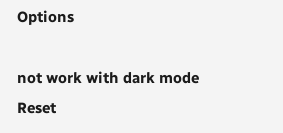Options

not work with dark mode
Reset